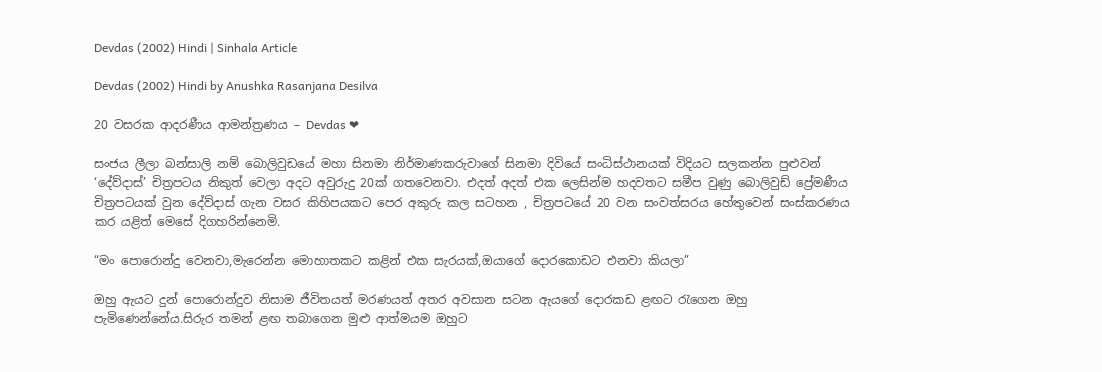Devdas (2002) Hindi | Sinhala Article

Devdas (2002) Hindi by Anushka Rasanjana Desilva

20 වසරක ආදරණීය ආමන්ත්‍රණය – Devdas ❤

සංජය ලීලා බන්සාලි නම් බොලිවුඩයේ මහා සිනමා නිර්මාණකරුවාගේ සිනමා දිවියේ සංධිස්ථානයක් විදියට සලකන්න පුළුවන් ‘දේව්දාස්’ චිත්‍රපටය නිකුත් වෙලා අදට අවුරුදු 20ක් ගතවෙනවා. එදත් අදත් එක ලෙසින්ම හදවතට සමීප වුණු බොලිවුඩ් ප්‍රේමණීය චිත්‍රපටයක් වුන දේව්දාස් ගැන වසර කිහිපයකට පෙර අකුරු කල සටහන , චිත්‍රපටයේ 20 වන සංවත්සරය හේතුවෙන් සංස්කරණය කර යළිත් මෙසේ දිගහරින්නෙමි.

“මං පොරොන්දු වෙනවා,මැරෙන්න මොහාතකට කළින් එක සැරයක්,ඔයාගේ දොරකොඩට එනවා කියලා”

ඔහු ඇයට දුන් පොරොන්දුව නිසාම ජීවිතයත් මරණයත් අතර අවසාන සටන ඇයගේ දොරකඩ ළඟට රැගෙන ඔහු පැමිණෙන්නේය.සිරුර තමන් ළඟ තබාගෙන මුළු ආත්මයම ඔහුට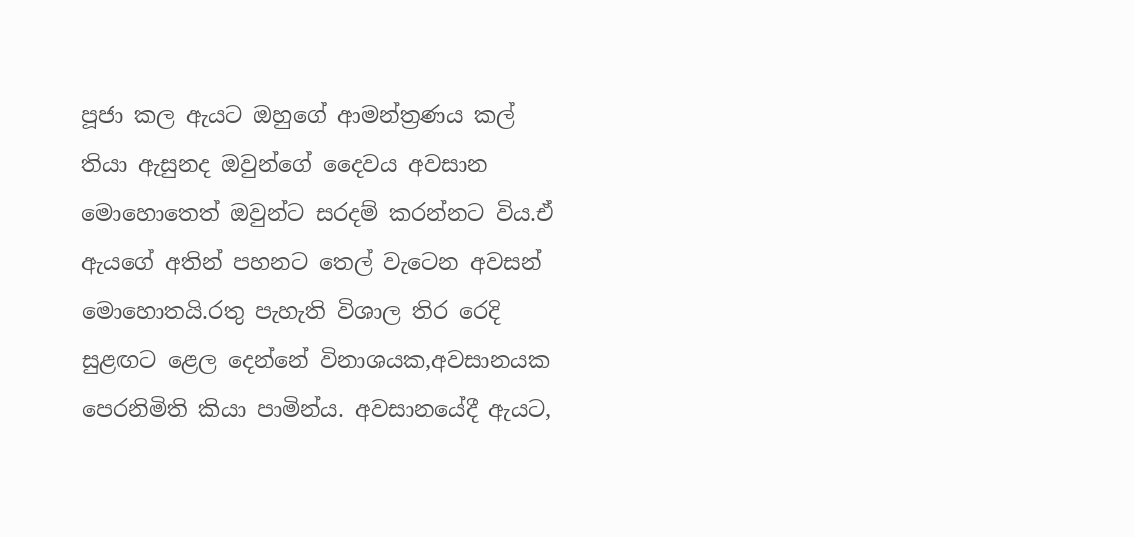පූජා කල ඇයට ඔහුගේ ආමන්ත්‍රණය කල් තියා ඇසුනද ඔවුන්ගේ දෛවය අවසාන මොහොතෙත් ඔවුන්ට සරදම් කරන්නට විය.ඒ ඇයගේ අතින් පහනට තෙල් වැටෙන අවසන් මොහොතයි.රතු පැහැති විශාල තිර රෙදි සුළඟට ළෙල දෙන්නේ විනාශයක,අවසානයක පෙරනිමිති කියා පාමින්ය. අවසානයේදී ඇයට,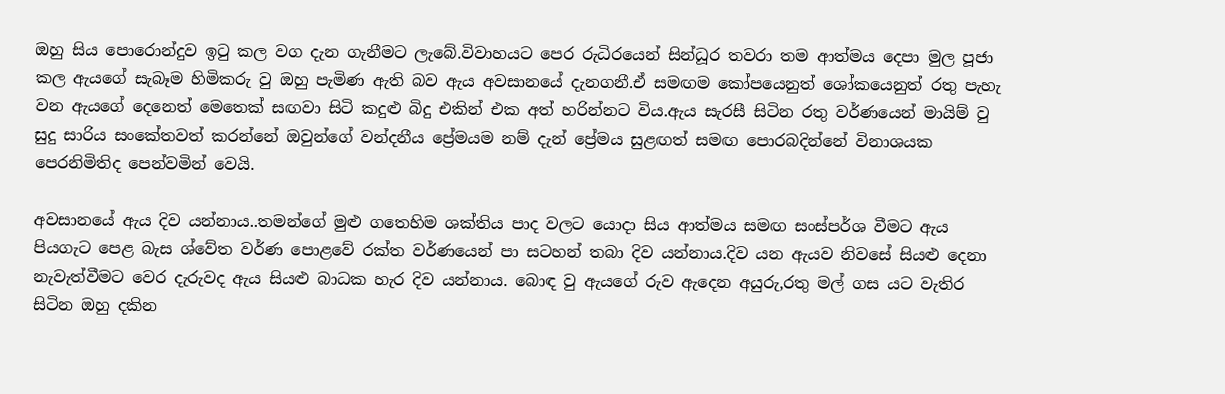ඔහු සිය පොරොන්දුව ඉටු කල වග දැන ගැනීමට ලැබේ.විවාහයට පෙර රුධිරයෙන් සින්ධූර තවරා තම ආත්මය දෙපා මුල පූජා කල ඇයගේ සැබෑම හිමිකරු වු ඔහු පැමිණ ඇති බව ඇය අවසානයේ දැනගනී.ඒ සමඟම කෝපයෙනුත් ශෝකයෙනුත් රතු පැහැ වන ඇයගේ දෙනෙත් මෙතෙක් සඟවා සිටි කදුළු බිදු එකින් එක අත් හරින්නට විය.ඇය සැරසී සිටින රතු වර්ණයෙන් මායිම් වු සුදු සාරිය සංකේතවත් කරන්නේ ඔවුන්ගේ වන්දනීය ප්‍රේමයම නම් දැන් ප්‍රේමය සුළඟත් සමඟ පොරබදින්නේ විනාශයක පෙරනිමිතිද පෙන්වමින් වෙයි.

අවසානයේ ඇය දිව යන්නාය..තමන්ගේ මුළු ගතෙහිම ශක්තිය පාද වලට යොදා සිය ආත්මය සමඟ සංස්පර්ශ වීමට ඇය පියගැට පෙළ බැස ශ්වේත වර්ණ පොළවේ රක්ත වර්ණයෙන් පා සටහන් තබා දිව යන්නාය.දිව යන ඇයව නිවසේ සියළු දෙනා නැවැත්වීමට වෙර දැරුවද ඇය සියළු බාධක හැර දිව යන්නාය. බොඳ වු ඇයගේ රුව ඇදෙන අයුරු,රතු මල් ගස යට වැතිර සිටින ඔහු දකින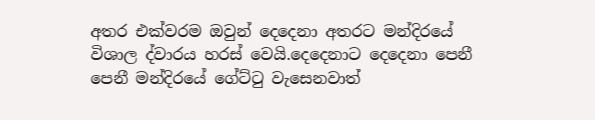අතර එක්වරම ඔවුන් දෙදෙනා අතරට මන්දිරයේ විශාල ද්වාරය හරස් වෙයි.දෙදෙනාට දෙදෙනා පෙනී පෙනී මන්දිරයේ ගේට්ටු වැසෙනවාත්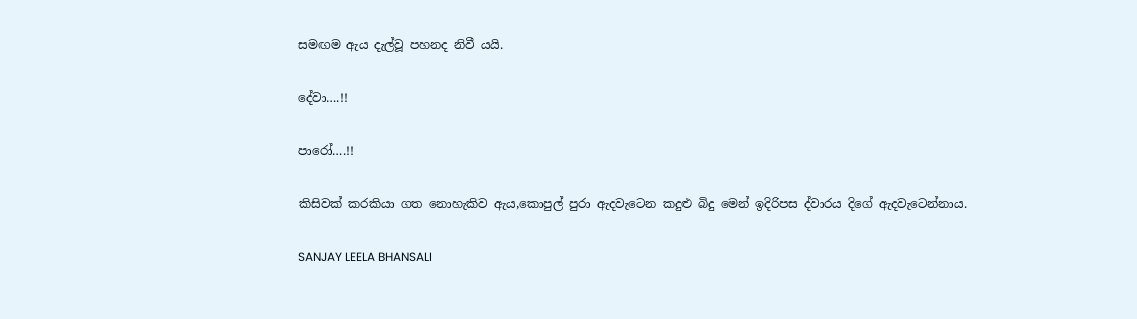සමඟම ඇය දැල්වූ පහනද නිවී යයි.

දේවා….!!

පාරෝ….!!

කිසිවක් කරකියා ගත නොහැකිව ඇය,කොපුල් පුරා ඇදවැටෙන කදුළු බිදු මෙන් ඉදිරිපස ද්වාරය දිගේ ඇදවැටෙන්නාය.

SANJAY LEELA BHANSALI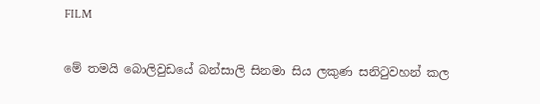FILM

මේ තමයි බොලිවුඩයේ බන්සාලි සිනමා සිය ලකුණ සනිටුවහන් කල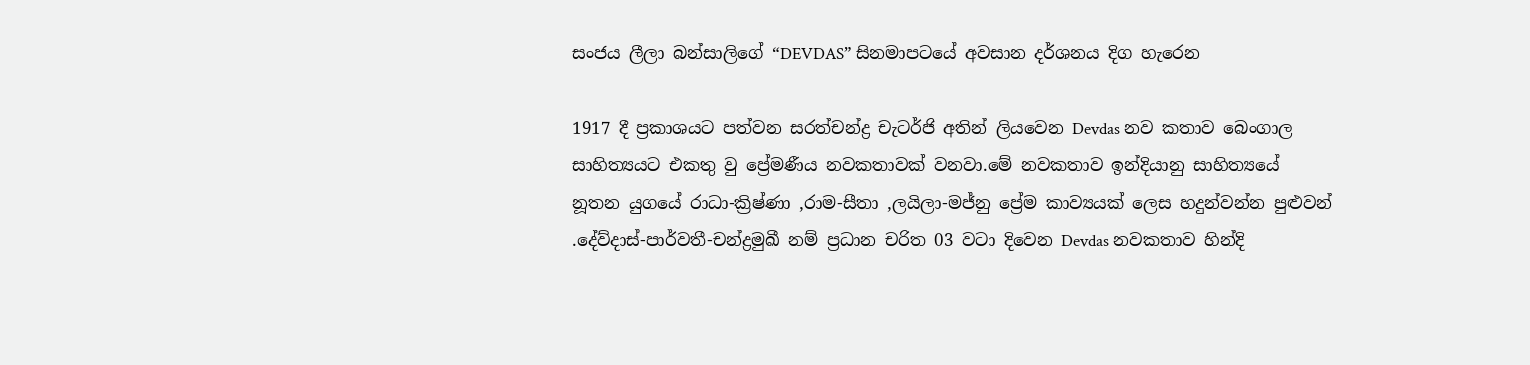සංජය ලීලා බන්සාලිගේ “DEVDAS” සිනමාපටයේ අවසාන දර්ශනය දිග හැරෙන

1917 දී ප්‍රකාශයට පත්වන සරත්චන්ද්‍ර චැටර්ජි අතින් ලියවෙන Devdas නව කතාව බෙංගාල සාහිත්‍යයට එකතු වු ප්‍රේමණීය නවකතාවක් වනවා.මේ නවකතාව ඉන්දියානු සාහිත්‍යයේ නූතන යුගයේ රාධා-ක්‍රිෂ්ණා ,රාම-සීතා ,ලයිලා-මජ්නු ප්‍රේම කාව්‍යයක් ලෙස හදුන්වන්න පුළුවන් .දේව්දාස්-පාර්වතී-චන්ද්‍රමුඛී නම් ප්‍රධාන චරිත 03 වටා දිවෙන Devdas නවකතාව හින්දි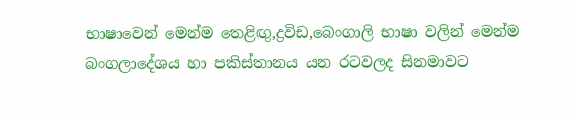භාෂාවෙන් මෙන්ම තෙළිඟු,ද්‍රවිඩ,බෙංගාලි භාෂා වලින් මෙන්ම බංගලාදේශය හා පකිස්තානය යන රටවලද සිනමාවට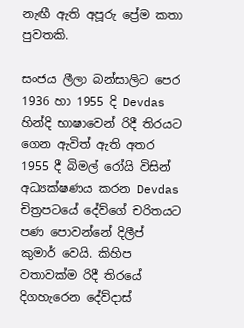නැඟී ඇති අපූරු ප්‍රේම කතා පුවතකි.

සංජය ලීලා බන්සාලිට පෙර 1936 හා 1955 දි Devdas හින්දි භාෂාවෙන් රිදී තිරයට ගෙන ඇවිත් ඇති අතර 1955 දී බිමල් රෝයි විසින් අධ්‍යක්ෂණය කරන Devdas චිත්‍රපටයේ දේව්ගේ චරිතයට පණ පොවන්නේ දිලීප් කුමාර් වෙයි. කිහිප වතාවක්ම රිදී තිරයේ දිගහැරෙන දේව්දාස්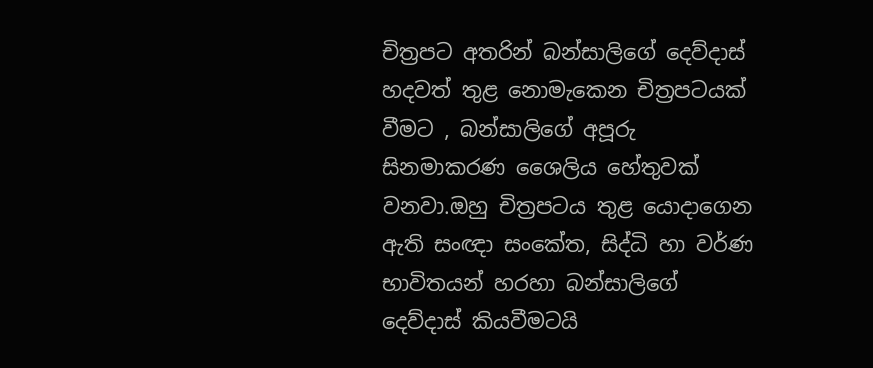චිත්‍රපට අතරින් බන්සාලිගේ දෙව්දාස් හදවත් තුළ නොමැකෙන චිත්‍රපටයක් වීමට , බන්සාලිගේ අපූරු සිනමාකරණ ශෛලිය හේතුවක් වනවා.ඔහු චිත්‍රපටය තුළ යොදාගෙන ඇති සංඥා සංකේත, සිද්ධි හා වර්ණ භාවිතයන් හරහා බන්සාලිගේ දෙව්දාස් කියවීමටයි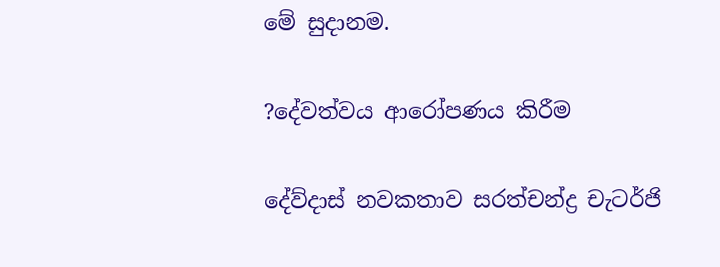මේ සුදානම.

?දේවත්වය ආරෝපණය කිරීම

දේව්දාස් නවකතාව සරත්චන්ද්‍ර චැටර්ජි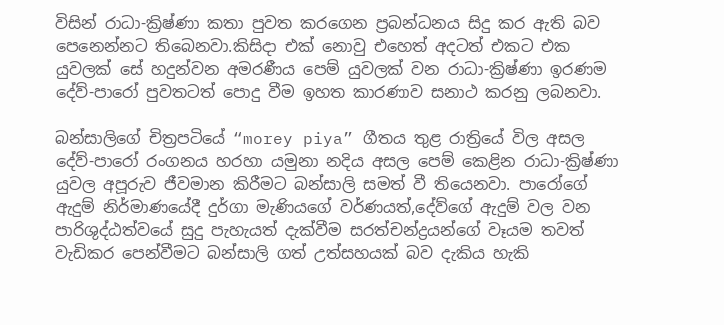විසින් රාධා-ක්‍රිෂ්ණා කතා පුවත කරගෙන ප්‍රබන්ධනය සිදු කර ඇති බව පෙනෙන්නට තිබෙනවා.කිසිදා එක් නොවු එහෙත් අදටත් එකට එක යුවලක් සේ හදුන්වන අමරණීය පෙම් යුවලක් වන රාධා-ක්‍රිෂ්ණා ඉරණම දේව්-පාරෝ පුවතටත් පොදු වීම ඉහත කාරණාව සනාථ කරනු ලබනවා.

බන්සාලිගේ චිත්‍රපටියේ “morey piya” ගීතය තුළ රාත්‍රියේ විල අසල දේව්-පාරෝ රංගනය හරහා යමුනා නදිය අසල පෙම් කෙළින රාධා-ක්‍රිෂ්ණා යුවල අපූරුව ජීවමාන කිරීමට බන්සාලි සමත් වී තියෙනවා. පාරෝගේ ඇදුම් නිර්මාණයේදී දුර්ගා මැණියගේ වර්ණයත්,දේව්ගේ ඇදුම් වල වන පාරිශුද්ඨත්වයේ සුදු පැහැයත් දැක්වීම සරත්චන්ද්‍රයන්ගේ වෑයම තවත් වැඩිකර පෙන්වීමට බන්සාලි ගත් උත්සහයක් බව දැකිය හැකි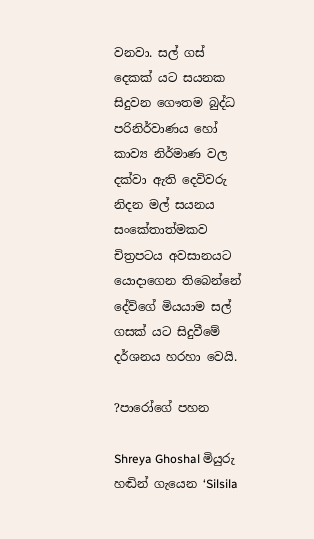වනවා. සල් ගස් දෙකක් යට සයනක සිදුවන ගෞතම බුද්ධ පරිනිර්වාණය හෝ කාව්‍ය නිර්මාණ වල දක්වා ඇති දෙවිවරු නිදන මල් සයනය සංකේතාත්මකව චිත්‍රපටය අවසානයට යොදාගෙන තිබෙන්නේ දේව්ගේ මියයාම සල් ගසක් යට සිදුවීමේ දර්ශනය හරහා වෙයි.

?පාරෝගේ පහන

Shreya Ghoshal මියුරු හඬින් ගැයෙන ‘Silsila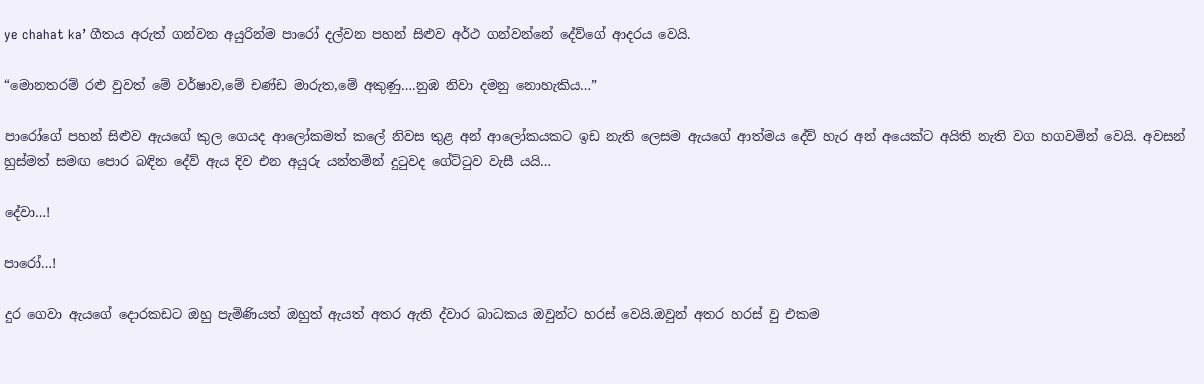ye chahat ka’ ගීතය අරුත් ගන්වන අයුරින්ම පාරෝ දල්වන පහන් සිළුව අර්ථ ගන්වන්නේ දේව්ගේ ආදරය වෙයි.

“මොනතරම් රළු වුවත් මේ වර්ෂාව,මේ චණ්ඩ මාරුත,මේ අකුණු….නුඹ නිවා දමනු නොහැකිය…”

පාරෝගේ පහන් සිළුව ඇයගේ කුල ගෙයද ආලෝකමත් කලේ නිවස තුළ අන් ආලෝකයකට ඉඩ නැති ලෙසම ඇයගේ ආත්මය දේව් හැර අන් අයෙක්ට අයිති නැති වග හගවමින් වෙයි. අවසන් හුස්මත් සමඟ පොර බඳින දේව් ඇය දිව එන අයුරු යන්තමින් දුටුවද ගේට්ටුව වැසී යයි…

දේවා…!

පාරෝ…!

දුර ගෙවා ඇයගේ දොරකඩට ඔහු පැමිණියත් ඔහුත් ඇයත් අතර ඇති ද්වාර බාධකය ඔවුන්ට හරස් වෙයි.ඔවුන් අතර හරස් වු එකම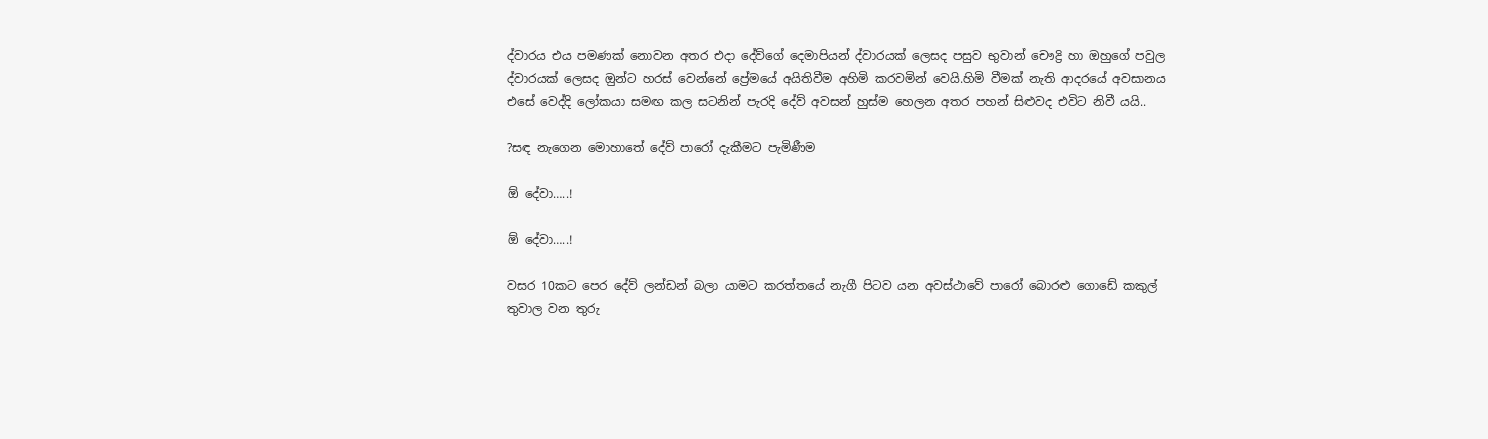ද්වාරය එය පමණක් නොවන අතර එදා දේව්ගේ දෙමාපියන් ද්වාරයක් ලෙසද පසුව භුවාන් චෞද්‍රි හා ඔහුගේ පවුල ද්වාරයක් ලෙසද ඔුන්ට හරස් වෙන්නේ ප්‍රේමයේ අයිතිවීම අහිමි කරවමින් වෙයි.හිමි වීමක් නැති ආදරයේ අවසානය එසේ වෙද්දි ලෝකයා සමඟ කල සටනින් පැරදි දේව් අවසන් හුස්ම හෙලන අතර පහන් සිළුවද එවිට නිවී යයි..

?සඳ නැගෙන මොහාතේ දේව් පාරෝ දැකීමට පැමිණීම

ඕ දේවා…..!

ඕ දේවා…..!

වසර 10කට පෙර දේව් ලන්ඩන් බලා යාමට කරත්තයේ නැගී පිටව යන අවස්ථාවේ පාරෝ බොරළු ගොඩේ කකුල් තුවාල වන තුරු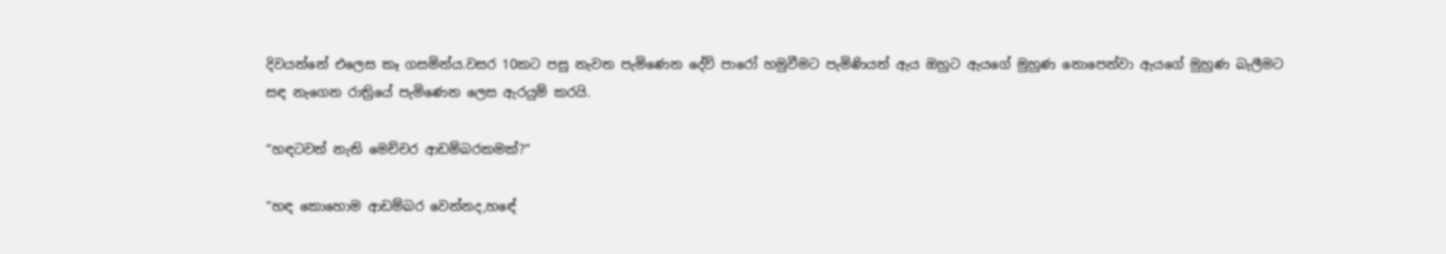දිවයන්නේ එලෙස කෑ ගසමින්ය.වසර 10කට පසු නැවත පැමිණෙන දේව් පාරෝ හමුවීමට පැමිණියත් ඇය ඔහුට ඇයගේ මුහුණ නොපෙන්වා ඇයගේ මුහුණ බැලීමට සඳ නැගෙන රාත්‍රියේ පැමිණෙන ලෙස ඇරයුම් කරයි.

“හඳටවත් නැති මෙච්චර ආඩම්බරකමක්?”

“හඳ කොහොම ආඩම්බර වෙන්නද,හඳේ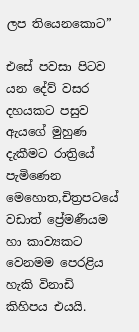ලප තියෙනකොට”

එසේ පවසා පිටව යන දේව් වසර දහයකට පසුව ඇයගේ මුහුණ දැකීමට රාත්‍රියේ පැමිණෙන මෙහොත,චිත්‍රපටයේ වඩාත් ප්‍රේමණීයම හා කාව්‍යකට වෙනමම පෙරළිය හැකි විනාඩි කිහිපය එයයි.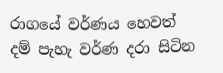රාගයේ වර්ණය හෙවත් දම් පැහැ වර්ණ දරා සිටින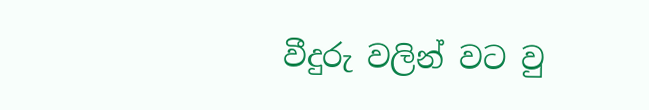වීදුරු වලින් වට වු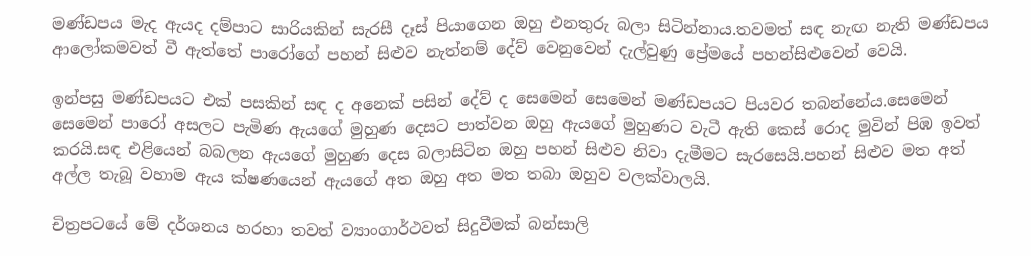මණ්ඩපය මැද ඇයද දම්පාට සාරියකින් සැරසී දෑස් පියාගෙන ඔහු එනතුරු බලා සිටින්නාය.තවමත් සඳ නැඟ නැති මණ්ඩපය ආලෝකමවත් වී ඇත්තේ පාරෝගේ පහන් සිළුව නැත්නම් දේව් වෙනුවෙන් දැල්වුණු ප්‍රේමයේ පහන්සිළුවෙන් වෙයි.

ඉන්පසු මණ්ඩපයට එක් පසකින් සඳ ද අනෙක් පසින් දේව් ද සෙමෙන් සෙමෙන් මණ්ඩපයට පියවර තබන්නේය.සෙමෙන් සෙමෙන් පාරෝ අසලට පැමිණ ඇයගේ මුහුණ දෙසට පාත්වන ඔහු ඇයගේ මුහුණට වැටී ඇති කෙස් රොද මුවින් පිඹ ඉවත් කරයි.සඳ එළියෙන් බබලන ඇයගේ මුහුණ දෙස බලාසිටින ඔහු පහන් සිළුව නිවා දැමීමට සැරසෙයි.පහන් සිළුව මත අත් අල්ල තැබූ වහාම ඇය ක්ෂණයෙන් ඇයගේ අත ඔහු අත මත තබා ඔහුව වලක්වාලයි.

චිත්‍රපටයේ මේ දර්ශනය හරහා තවත් ව්‍යාංගාර්ථවත් සිදුවීමක් බන්සාලි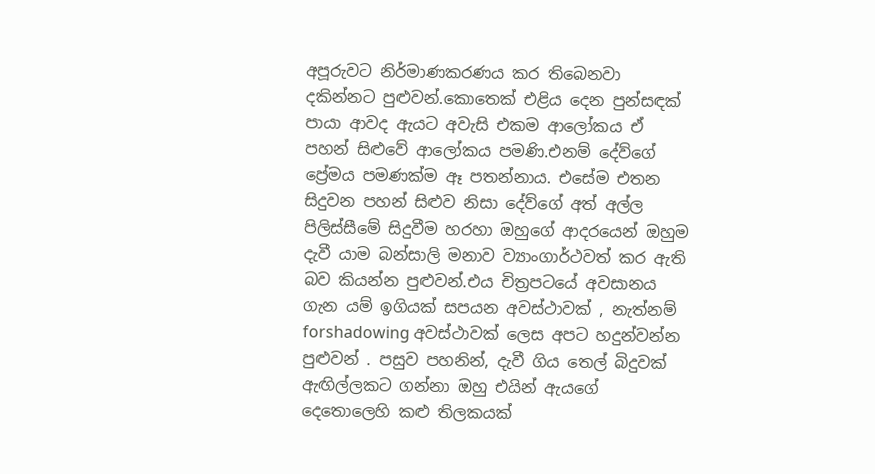අපූරුවට නිර්මාණකරණය කර තිබෙනවා දකින්නට පුළුවන්.කොතෙක් එළිය දෙන පුන්සඳක් පායා ආවද ඇයට අවැසි එකම ආලෝකය ඒ පහන් සිළුවේ ආලෝකය පමණි.එනම් දේව්ගේ ප්‍රේමය පමණක්ම ඈ පතන්නාය. එසේම එතන සිදුවන පහන් සිළුව නිසා දේව්ගේ අත් අල්ල පිලිස්සීමේ සිදුවීම හරහා ඔහුගේ ආදරයෙන් ඔහුම දැවී යාම බන්සාලි මනාව ව්‍යාංගාර්ථවත් කර ඇති බව කියන්න පුළුවන්.එය චිත්‍රපටයේ අවසානය ගැන යම් ඉගියක් සපයන අවස්ථාවක් , නැත්නම් forshadowing අවස්ථාවක් ලෙස අපට හදුන්වන්න පුළුවන් . පසුව පහනින්, දැවී ගිය තෙල් බිදුවක් ඇඟිල්ලකට ගන්නා ඔහු එයින් ඇයගේ දෙතොලෙහි කළු තිලකයක්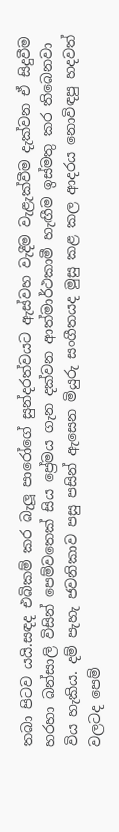තබා පිටව යයි.සඳද එබිකම් කර බැලූ පාරෝගේ සුන්දරත්වයට ඇස්වහ වැදීම වැළැක්වීම දැක්වන ඒ සිදුවීම හරහා බන්සාලි විසින් පෙම්වතෙක් සිය ප්‍රේමය ගැන දක්වන ආත්මාර්ථකාමී හැඟීම ඉස්මතු කර තිබෙනවා විය හැකිය. දම් පැහැ ජවනිකාව පසු පසින් ඇසෙන මියුරු සංගීතයද මුසු කළ කල ආදරය නොවිඳපු හදවත් වලටද පෙම්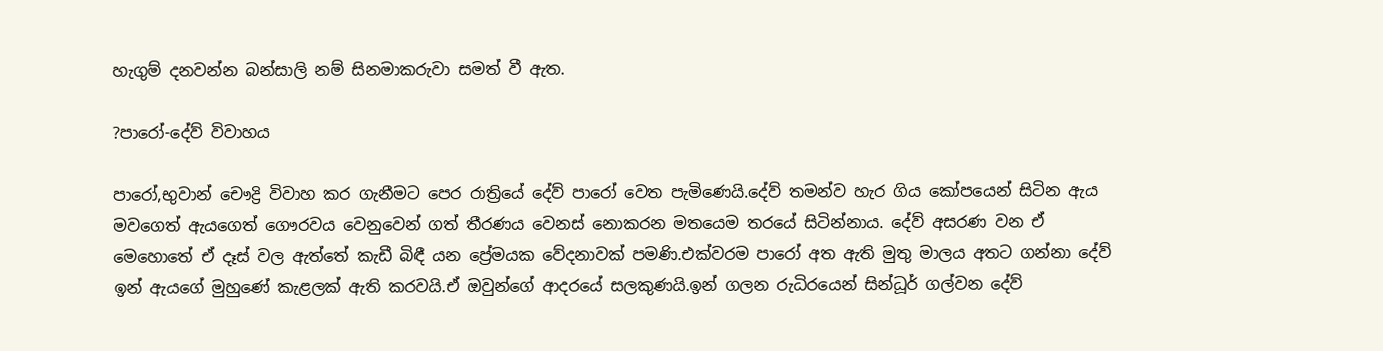හැගුම් දනවන්න බන්සාලි නම් සිනමාකරුවා සමත් වී ඇත.

?පාරෝ-දේව් විවාහය

පාරෝ,භුවාන් චෞද්‍රි විවාහ කර ගැනීමට පෙර රාත්‍රියේ දේව් පාරෝ වෙත පැමිණෙයි.දේව් තමන්ව හැර ගිය කෝපයෙන් සිටින ඇය මවගෙත් ඇයගෙත් ගෞරවය වෙනුවෙන් ගත් තීරණය වෙනස් නොකරන මතයෙම තරයේ සිටින්නාය. දේව් අසරණ වන ඒ මෙහොතේ ඒ දෑස් වල ඇත්තේ කැඩී බිඳී යන ප්‍රේමයක වේදනාවක් පමණි.එක්වරම පාරෝ අත ඇති මුතු මාලය අතට ගන්නා දේව් ඉන් ඇයගේ මුහුණේ කැළලක් ඇති කරවයි.ඒ ඔවුන්ගේ ආදරයේ සලකුණයි.ඉන් ගලන රුධිරයෙන් සින්ධූර් ගල්වන දේව්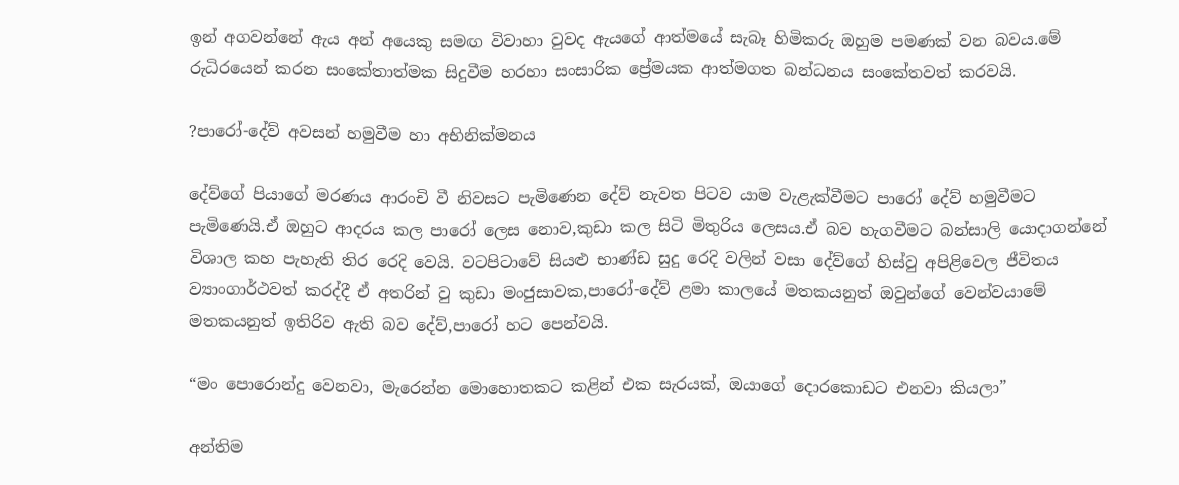ඉන් අගවන්නේ ඇය අන් අයෙකු සමඟ විවාහා වුවද ඇයගේ ආත්මයේ සැබෑ හිමිකරු ඔහුම පමණක් වන බවය.මේ රුධිරයෙන් කරන සංකේතාත්මක සිදුවීම හරහා සංසාරික ප්‍රේමයක ආත්මගත බන්ධනය සංකේතවත් කරවයි.

?පාරෝ-දේව් අවසන් හමුවීම හා අභිනික්මනය

දේව්ගේ පියාගේ මරණය ආරංචි වී නිවසට පැමිණෙන දේව් නැවත පිටව යාම වැළැක්වීමට පාරෝ දේව් හමුවීමට පැමිණෙයි.ඒ ඔහුට ආදරය කල පාරෝ ලෙස නොව,කුඩා කල සිටි මිතුරිය ලෙසය.ඒ බව හැගවීමට බන්සාලි යොදාගන්නේ විශාල කහ පැහැති තිර රෙදි වෙයි. වටපිටාවේ සියළු භාණ්ඩ සුදු රෙදි වලින් වසා දේව්ගේ හිස්වු අපිළිවෙල ජීවිතය ව්‍යාංගාර්ථවත් කරද්දී ඒ අතරින් වු කුඩා මංජුසාවක,පාරෝ-දේව් ළමා කාලයේ මතකයනුත් ඔවුන්ගේ වෙන්වයාමේ මතකයනුත් ඉතිරිව ඇති බව දේව්,පාරෝ හට පෙන්වයි.

“මං පොරොන්දු වෙනවා, මැරෙන්න මොහොතකට කළින් එක සැරයක්, ඔයාගේ දොරකොඩට එනවා කියලා”

අන්තිම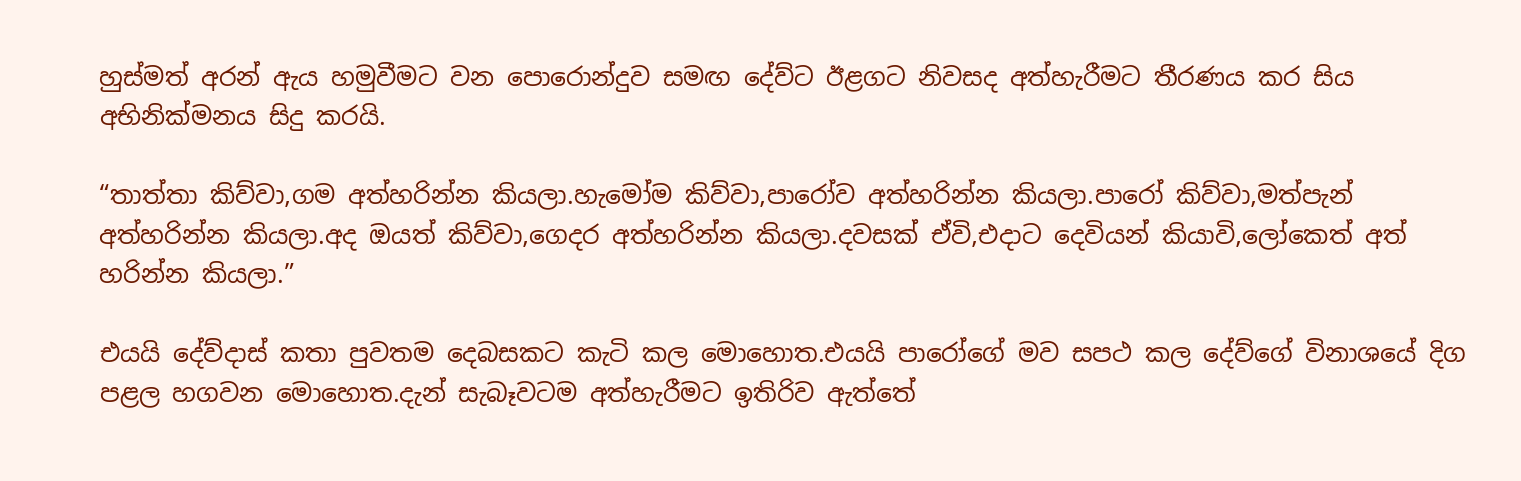හුස්මත් අරන් ඇය හමුවීමට වන පොරොන්දුව සමඟ දේව්ට ඊළගට නිවසද අත්හැරීමට තීරණය කර සිය අභිනික්මනය සිදු කරයි.

“තාත්තා කිව්වා,ගම අත්හරින්න කියලා.හැමෝම කිව්වා,පාරෝව අත්හරින්න කියලා.පාරෝ කිව්වා,මත්පැන් අත්හරින්න කියලා.අද ඔයත් කිව්වා,ගෙදර අත්හරින්න කියලා.දවසක් ඒවි,එදාට දෙවියන් කියාවි,ලෝකෙත් අත් හරින්න කියලා.”

එයයි දේව්දාස් කතා පුවතම දෙබසකට කැටි කල මොහොත.එයයි පාරෝගේ මව සපථ කල දේව්ගේ විනාශයේ දිග පළල හගවන මොහොත.දැන් සැබෑවටම අත්හැරීමට ඉතිරිව ඇත්තේ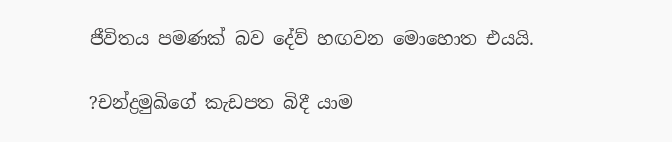ජීවිතය පමණක් බව දේව් හඟවන මොහොත එයයි.

?චන්ද්‍රමුඛිගේ කැඩපත බිදී යාම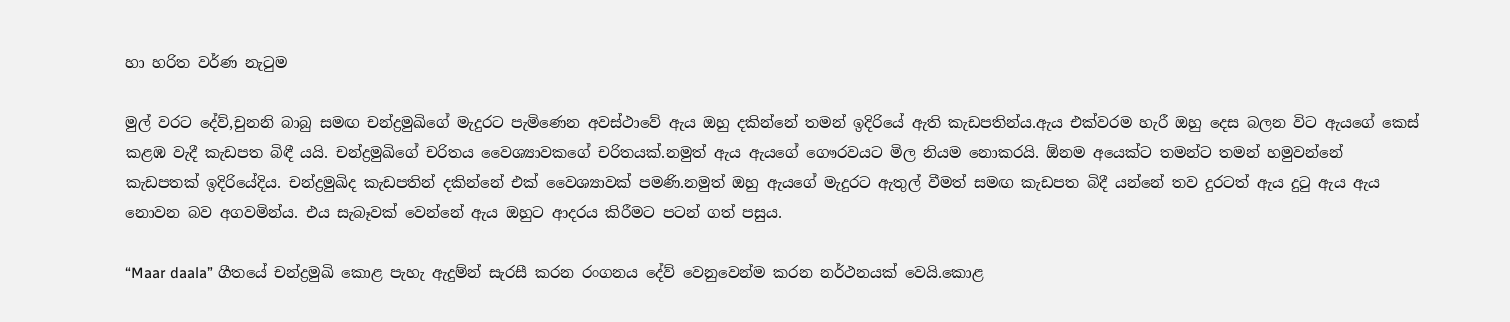හා හරිත වර්ණ නැටුම

මුල් වරට දේව්,චුනනි බාබු සමඟ චන්ද්‍රමුඛිගේ මැදුරට පැමිණෙන අවස්ථාවේ ඇය ඔහු දකින්නේ තමන් ඉදිරියේ ඇති කැඩපතින්ය.ඇය එක්වරම හැරී ඔහු දෙස බලන විට ඇයගේ කෙස් කළඹ වැදී කැඩපත බිඳී යයි. චන්ද්‍රමුඛිගේ චරිතය වෛශ්‍යාවකගේ චරිතයක්.නමුත් ඇය ඇයගේ ගෞරවයට මිල නියම නොකරයි. ඕනම අයෙක්ට තමන්ට තමන් හමුවන්නේ කැඩපතක් ඉදිරියේදිය. චන්ද්‍රමුඛිද කැඩපතින් දකින්නේ එක් වෛශ්‍යාවක් පමණි.නමුත් ඔහු ඇයගේ මැදුරට ඇතුල් වීමත් සමඟ කැඩපත බිදී යන්නේ තව දුරටත් ඇය දුටු ඇය ඇය නොවන බව අගවමින්ය. එය සැබෑවක් වෙන්නේ ඇය ඔහුට ආදරය කිරීමට පටන් ගත් පසුය.

“Maar daala” ගීතයේ චන්ද්‍රමුඛි කොළ පැහැ ඇදුම්න් සැරසී කරන රංගනය දේව් වෙනුවෙන්ම කරන නර්ථනයක් වෙයි.කොළ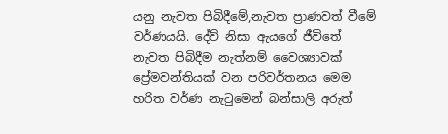යනු නැවත පිබිදීමේ,නැවත ප්‍රාණවත් වීමේ වර්ණයයි. දේව් නිසා ඇයගේ ජීවිතේ නැවත පිබිදීම නැත්නම් වෛශ්‍යාවක් ප්‍රේමවන්තියක් වන පරිවර්තනය මෙම හරිත වර්ණ නැටුමෙන් බන්සාලි අරුත්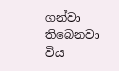ගන්වා තිබෙනවා විය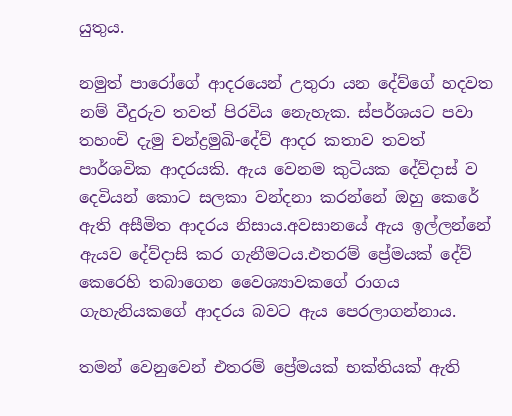යුතුය.

නමුත් පාරෝගේ ආදරයෙන් උතුරා යන දේව්ගේ හදවත නම් වීදුරුව තවත් පිරවිය නෙැහැක. ස්පර්ශයට පවා තහංචි දැමු චන්ද්‍රමුඛි-දේව් ආදර කතාව තවත් පාර්ශවික ආදරයකි. ඇය වෙනම කුටියක දේව්දාස් ව දෙවියන් කොට සලකා වන්දනා කරන්නේ ඔහු කෙරේ ඇති අසීමිත ආදරය නිසාය.අවසානයේ ඇය ඉල්ලන්නේ ඇයව දේව්දාසි කර ගැනීමටය.එතරම් ප්‍රේමයක් දේව් කෙරෙහි තබාගෙන වෛශ්‍යාවකගේ රාගය ගැහැනියකගේ ආදරය බවට ඇය පෙරලාගන්නාය.

තමන් වෙනුවෙන් එතරම් ප්‍රේමයක් භක්තියක් ඇති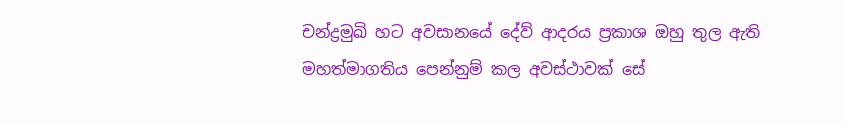චන්ද්‍රමුඛි හට අවසානයේ දේව් ආදරය ප්‍රකාශ ඔහු තුල ඇති මහත්මාගතිය පෙන්නුම් කල අවස්ථාවක් සේ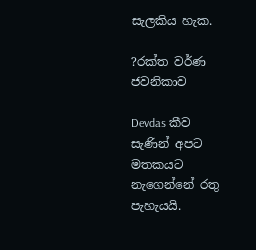සැලකිය හැක.

?රක්ත වර්ණ ජවනිකාව

Devdas කීව සැණින් අපට මතකයට නැගෙන්නේ රතු පැහැයයි.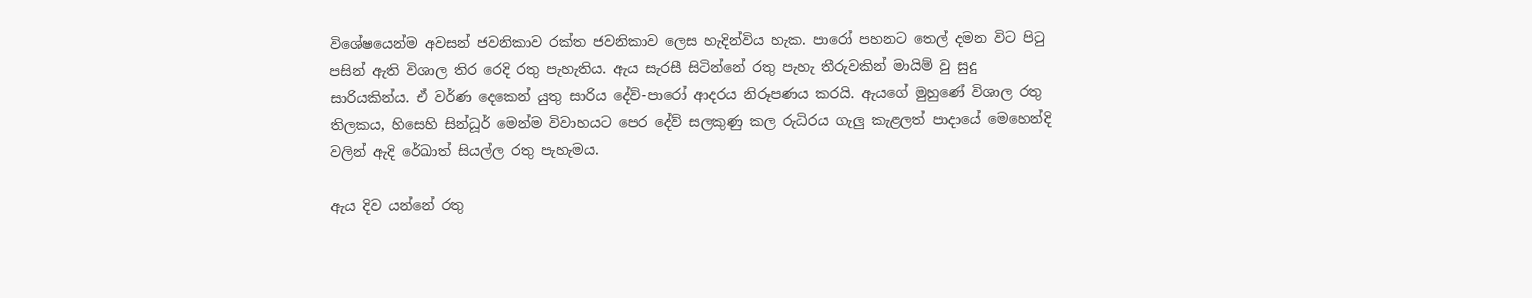විශේෂයෙන්ම අවසන් ජවනිකාව රක්ත ජවනිකාව ලෙස හැදින්විය හැක. පාරෝ පහනට තෙල් දමන විට පිටු පසින් ඇති විශාල තිර රෙදි රතු පැහැතිය. ඇය සැරසී සිටින්නේ රතු පැහැ තීරුවකින් මායිම් වු සුදු සාරියකින්ය. ඒ වර්ණ දෙකෙන් යුතු සාරිය දේව්-පාරෝ ආදරය නිරූපණය කරයි. ඇයගේ මුහුණේ විශාල රතු තිලකය, හිසෙහි සින්ධූර් මෙන්ම විවාහයට පෙර දේව් සලකුණු කල රුධිරය ගැලු කැළලත් පාදායේ මෙහෙන්දි වලින් ඇදි රේඛාත් සියල්ල රතු පැහැමය.

ඇය දිව යන්නේ රතු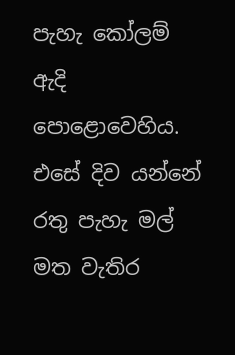පැහැ කෝලම් ඇදි පොළොවෙහිය. එසේ දිව යන්නේ රතු පැහැ මල් මත වැතිර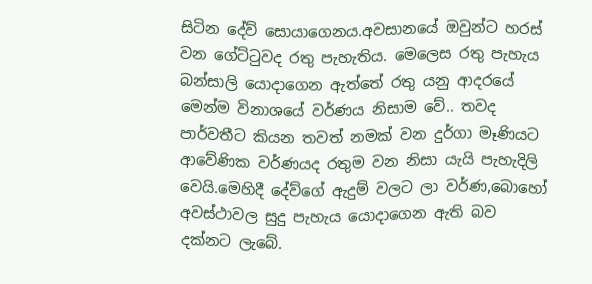සිටින දේව් සොයාගෙනය.අවසානයේ ඔවුන්ට හරස් වන ගේට්ටුවද රතු පැහැතිය. මෙලෙස රතු පැහැය බන්සාලි යොදාගෙන ඇත්තේ රතු යනු ආදරයේ මෙන්ම විනාශයේ වර්ණය නිසාම වේ.. තවද පාර්වතීට කියන තවත් නමක් වන දුර්ගා මෑණියට ආවේණික වර්ණයද රතුම වන නිසා යැයි පැහැදිලි වෙයි.මෙහිදී දේව්ගේ ඇදුම් වලට ලා වර්ණ,බොහෝ අවස්ථාවල සුදු පැහැය යොදාගෙන ඇති බව දක්නට ලැබේ.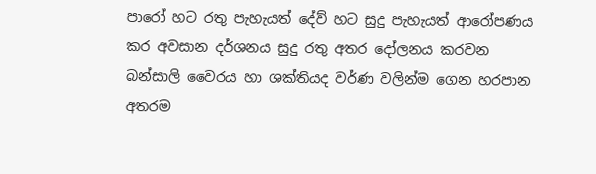පාරෝ හට රතු පැහැයත් දේව් හට සුදු පැහැයත් ආරෝපණය කර අවසාන දර්ශනය සුදු රතු අතර දෝලනය කරවන බන්සාලි වෛරය හා ශක්තියද වර්ණ වලින්ම ගෙන හරපාන අතරම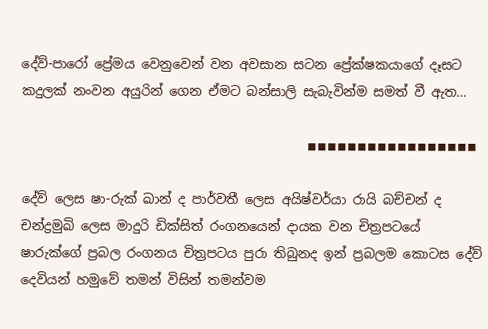දේව්-පාරෝ ප්‍රේමය වෙනුවෙන් වන අවසාන සටන ප්‍රේක්ෂකයාගේ දෑසට කදුලක් නංවන අයුරින් ගෙන ඒමට බන්සාලි සැබැවින්ම සමත් වී ඇත…

                                            ◾◾◾◾◾◾◾◾◾◾◾◾◾◾◾◾◾

දේව් ලෙස ෂා-රුක් ඛාන් ද පාර්වතී ලෙස අයිෂ්වර්යා රායි බච්චන් ද චන්ද්‍රමුඛි ලෙස මාදුරි ඩික්සිත් රංගනයෙන් දායක වන චිත්‍රපටයේ ෂාරුක්ගේ ප්‍රබල රංගනය චිත්‍රපටය පුරා තිබුනද ඉන් ප්‍රබලම කොටස දේව් දෙවියන් හමුවේ තමන් විසින් තමන්වම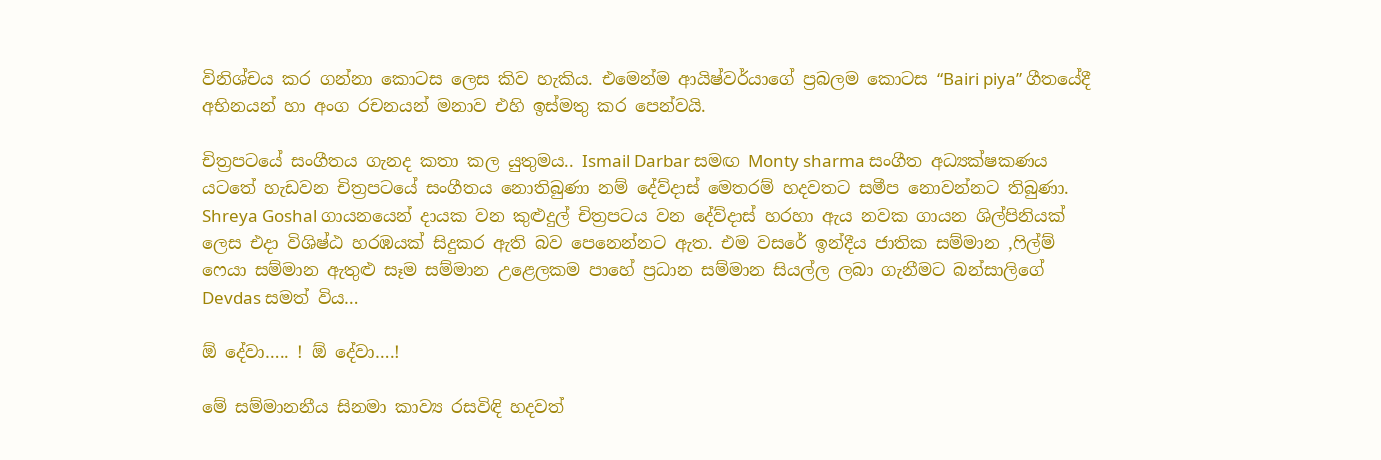විනිශ්චය කර ගන්නා කොටස ලෙස කිව හැකිය. එමෙන්ම ආයිෂ්වර්යාගේ ප්‍රබලම කොටස “Bairi piya” ගීතයේදී අභිනයන් හා අංග රචනයන් මනාව එහි ඉස්මතු කර පෙන්වයි.

චිත්‍රපටයේ සංගීතය ගැනද කතා කල යුතුමය.. Ismail Darbar සමඟ Monty sharma සංගීත අධ්‍යක්ෂකණය යටතේ හැඩවන චිත්‍රපටයේ සංගීතය නොතිබුණා නම් දේව්දාස් මෙතරම් හදවතට සමීප නොවන්නට තිබුණා. Shreya Goshal ගායනයෙන් දායක වන කුළුදුල් චිත්‍රපටය වන දේව්දාස් හරහා ඇය නවක ගායන ශිල්පිනියක් ලෙස එදා විශිෂ්ඨ හරඹයක් සිදුකර ඇති බව පෙනෙන්නට ඇත. එම වසරේ ඉන්දීය ජාතික සම්මාන ,ෆිල්ම් ෆෙයා සම්මාන ඇතුළු සෑම සම්මාන උළෙලකම පාහේ ප්‍රධාන සම්මාන සියල්ල ලබා ගැනීමට බන්සාලිගේ Devdas සමත් විය…

ඕ දේවා….. ! ඕ දේවා….!

මේ සම්මානනීය සිනමා කාව්‍ය රසවිඳි හදවත්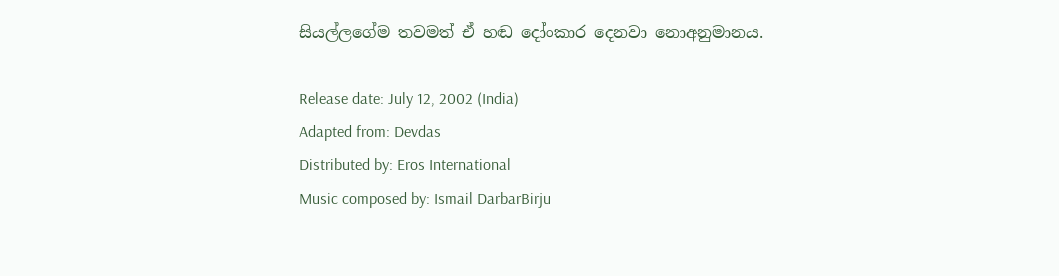සියල්ලගේම තවමත් ඒ හඬ දෝංකාර දෙනවා නොඅනුමානය.

Release date: July 12, 2002 (India)
Adapted from: Devdas
Distributed by: Eros International
Music composed by: Ismail DarbarBirju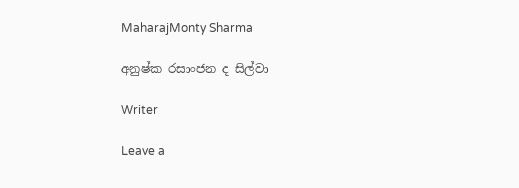MaharajMonty Sharma

අනුෂ්ක රසාංජන ද සිල්වා

Writer

Leave a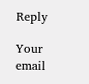Reply

Your email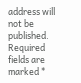address will not be published. Required fields are marked *